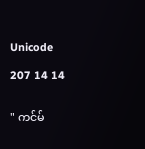Unicode

207 14 14


" ကင်မ်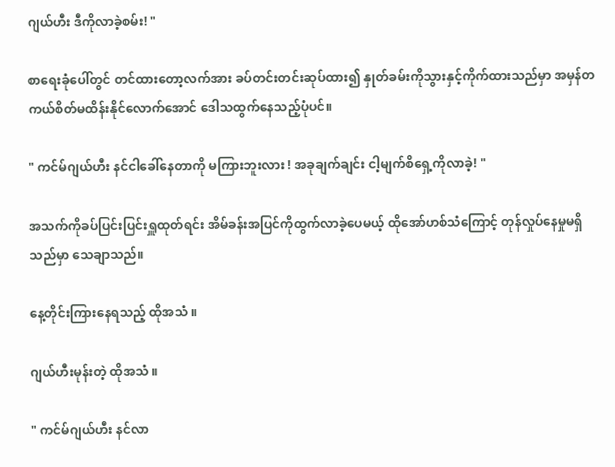ဂျယ်ဟီး ဒီကိုလာခဲ့စမ်း! "

စာရေးခုံပေါ်တွင် တင်ထားတော့လက်အား ခပ်တင်းတင်းဆုပ်ထား၍ နှုတ်ခမ်းကိုသွားနှင့်ကိုက်ထားသည်မှာ အမှန်တကယ်စိတ်မထိန်းနိုင်လောက်အောင် ဒေါသထွက်နေသည့်ပုံပင်။

" ကင်မ်ဂျယ်ဟီး နင်ငါခေါ်နေတာကို မကြားဘူးလား ! အခုချက်ချင်း ငါ့မျက်စိရှေ့ကိုလာခဲ့! "

အသက်ကိုခပ်ပြင်းပြင်းရှူထုတ်ရင်း အိမ်ခန်းအပြင်ကိုထွက်လာခဲ့ပေမယ့် ထိုအော်ဟစ်သံကြောင့် တုန်လှုပ်နေမှုမရှိသည်မှာ သေချာသည်။

နေ့တိုင်းကြားနေရသည့် ထိုအသံ ။

ဂျယ်ဟီးမုန်းတဲ့ ထိုအသံ ။

" ကင်မ်ဂျယ်ဟီး နင်လာ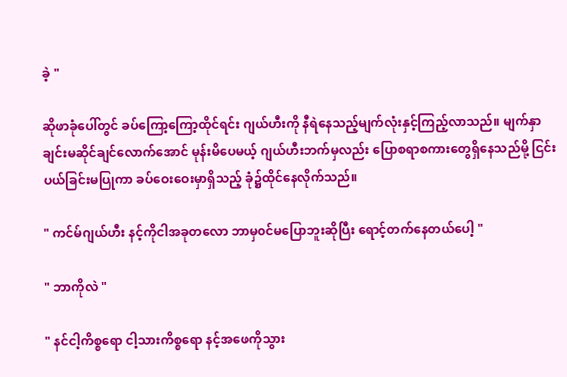ခဲ့ "

ဆိုဖာခုံပေါ်တွင် ခပ်ကြော့ကြော့ထိုင်ရင်း ဂျယ်ဟီးကို နီရဲနေသည့်မျက်လုံးနှင့်ကြည့်လာသည်။ မျက်နှာချင်းမဆိုင်ချင်လောက်အောင် မုန်းမိပေမယ့် ဂျယ်ဟီးဘက်မှလည်း ပြောစရာစကားတွေရှိနေသည်မို့ ငြင်းပယ်ခြင်းမပြုကာ ခပ်ဝေးဝေးမှာရှိသည့် ခုံ၌ထိုင်နေလိုက်သည်။

" ကင်မ်ဂျယ်ဟီး နင့်ကိုငါအခုတလော ဘာမှ၀င်မပြောဘူးဆိုပြီး ရောင့်တက်နေတယ်ပေါ့ "

" ဘာကိုလဲ "

" နင်ငါ့ကိစ္စရော ငါ့သားကိစ္စရော နင့်အဖေကိုသွား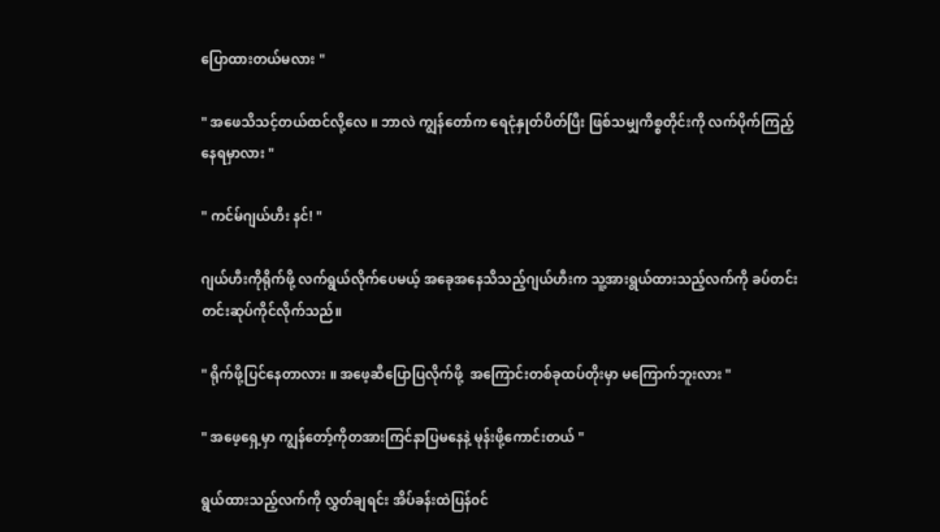ပြောထားတယ်မလား "

" အဖေသိသင့်တယ်ထင်လို့လေ ။ ဘာလဲ ကျွန်တော်က‌ ရေငုံနှုတ်ပိတ်ပြီး ဖြစ်သမျှကိစ္စတိုင်းကို လက်ပိုက်ကြည့်နေရမှာလား "

" ကင်မ်ဂျယ်ဟီး နင်! "

ဂျယ်ဟီးကိုရိုက်ဖို့ လက်ရွယ်လိုက်ပေမယ့် အခေုအနေသိသည့်ဂျယ်ဟီးက သူ့အားရွယ်ထားသည့်လက်ကို ခပ်တင်းတင်းဆုပ်ကိုင်လိုက်သည်။

" ရိုက်ဖို့ပြင်နေတာလား ။ အဖေ့ဆီပြောပြလိုက်ဖို့  အကြောင်းတစ်ခုထပ်တိုးမှာ မကြောက်ဘူးလား "

" အဖေ့ရှေ့မှာ ကျွန်တော့်ကိုတအားကြင်နာပြမနေနဲ့ မုန်းဖို့ကောင်းတယ် "

ရွယ်ထားသည့်လက်ကို လွှတ်ချရင်း အိပ်ခန်းထဲပြန်၀င်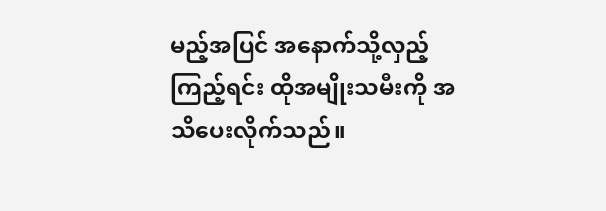မည့်အပြင် အနောက်သို့လှည့်ကြည့်ရင်း ထိုအမျိုးသမီးကို အသိပေးလိုက်သည်။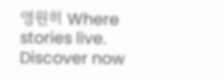영원히 Where stories live. Discover now